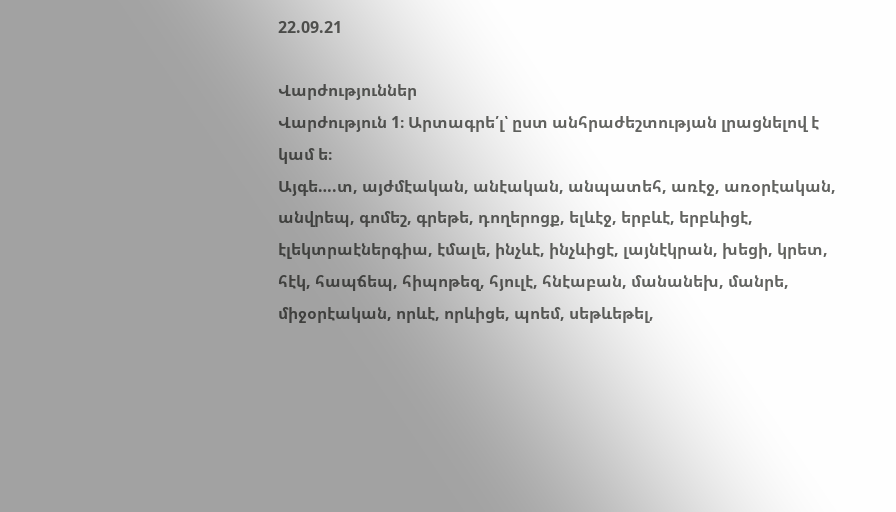22.09.21

Վարժություններ
Վարժություն 1։ Արտագրե՛լ՝ ըստ անհրաժեշտության լրացնելով է կամ ե։
Այգե….տ, այժմէական, անէական, անպատեհ, առէջ, առօրէական,
անվրեպ, գոմեշ, գրեթե, դողերոցք, ելևէջ, երբևէ, երբևիցէ,
էլեկտրաէներգիա, էմալե, ինչևէ, ինչևիցէ, լայնէկրան, խեցի, կրետ,
հէկ, հապճեպ, հիպոթեզ, հյուլէ, հնէաբան, մանանեխ, մանրե,
միջօրէական, որևէ, որևիցե, պոեմ, սեթևեթել,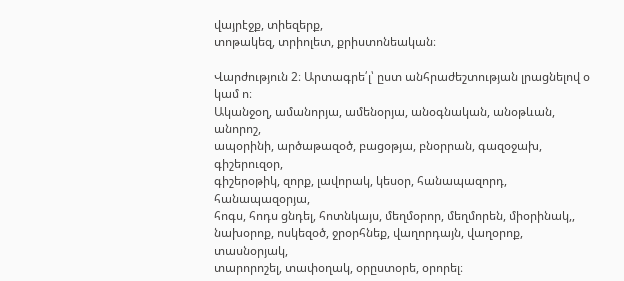վայրէջք, տիեզերք,
տոթակեզ, տրիոլետ, քրիստոնեական։

Վարժություն 2։ Արտագրե՛լ՝ ըստ անհրաժեշտության լրացնելով օ կամ ո։
Ականջօղ, ամանորյա, ամենօրյա, անօգնական, անօթևան, անորոշ,
ապօրինի, արծաթազօծ, բացօթյա, բնօրրան, գազօջախ, գիշերուզօր,
գիշերօթիկ, զորք, լավորակ, կեսօր, հանապազորդ, հանապազօրյա,
հոգս, հոդս ցնդել, հոտնկայս, մեղմօրոր, մեղմորեն, միօրինակ,,
նախօրոք, ոսկեզօծ, ջրօրհնեք, վաղորդայն, վաղօրոք, տասնօրյակ,
տարորոշել, տափօղակ, օրըստօրե, օրորել։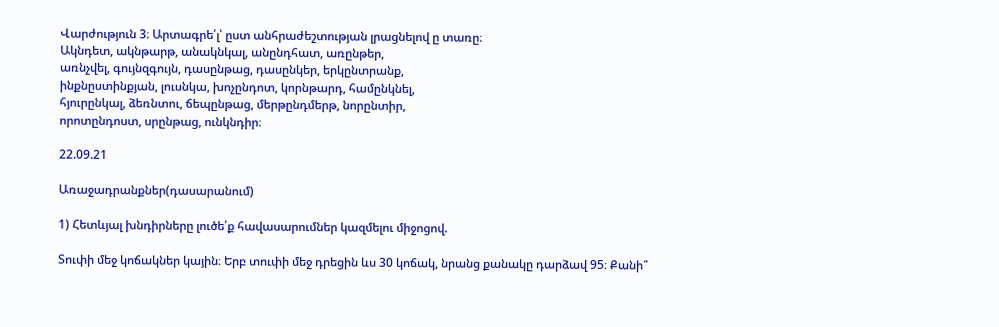Վարժություն 3։ Արտագրե՛լ՝ ըստ անհրաժեշտության լրացնելով ը տառը։
Ակնդետ, ակնթարթ, անակնկալ, անընդհատ, առընթեր,
առնչվել, գույնզգույն, դասընթաց, դասընկեր, երկընտրանք,
ինքնըստինքյան, լուսնկա, խոչընդոտ, կորնթարդ, համընկնել,
հյուրընկալ, ձեռնտու, ճեպընթաց, մերթընդմերթ, նորընտիր,
որոտընդոստ, սրընթաց, ունկնդիր։

22.09.21

Առաջադրանքներ(դասարանում)

1) Հետևյալ խնդիրները լուծե՛ք հավասարումներ կազմելու միջոցով.

Տուփի մեջ կոճակներ կային։ Երբ տուփի մեջ դրեցին ևս 30 կոճակ, նրանց քանակը դարձավ 95։ Քանի՞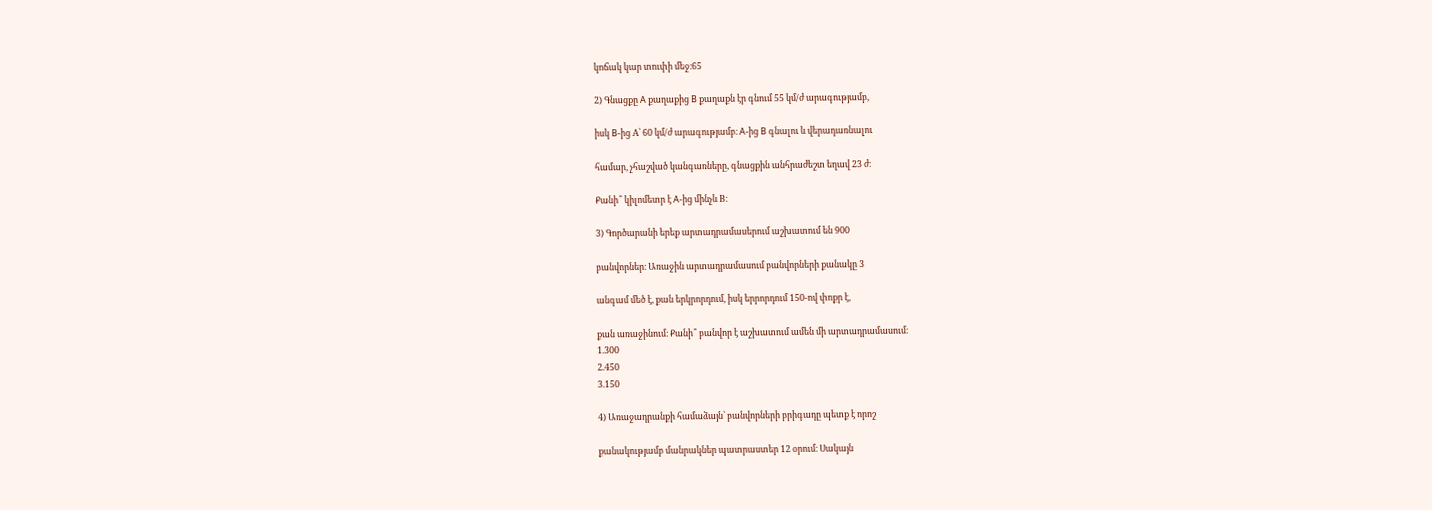կոճակ կար տուփի մեջ։65

2) Գնացքը A քաղաքից B քաղաքն էր գնում 55 կմ/ժ արագությամբ,

իսկ B-ից A՝ 60 կմ/ժ արագությամբ։ A-ից B գնալու և վերադառնալու

համար, չհաշված կանգառները, գնացքին անհրաժեշտ եղավ 23 ժ։

Քանի՞ կիլոմետր է A-ից մինչև B։

3) Գործարանի երեք արտադրամասերում աշխատում են 900

բանվորներ։ Առաջին արտադրամասում բանվորների քանակը 3

անգամ մեծ է, քան երկրորդում, իսկ երրորդում 150-ով փոքր է,

քան առաջինում։ Քանի՞ բանվոր է աշխատում ամեն մի արտադրամասում։
1.300
2.450
3.150

4) Առաջադրանքի համաձայն՝ բանվորների բրիգադը պետք է որոշ

քանակությամբ մանրակներ պատրաստեր 12 օրում։ Սակայն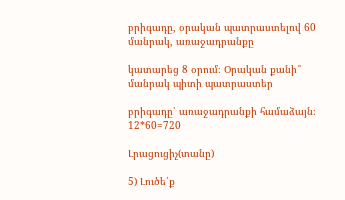բրիգադը, օրական պատրաստելով 60 մանրակ, առաջադրանքը

կատարեց 8 օրում։ Օրական քանի՞ մանրակ պիտի պատրաստեր

բրիգադը՝ առաջադրանքի համաձայն։
12*60=720

Լրացուցիչ(տանը)

5) Լուծե՛ք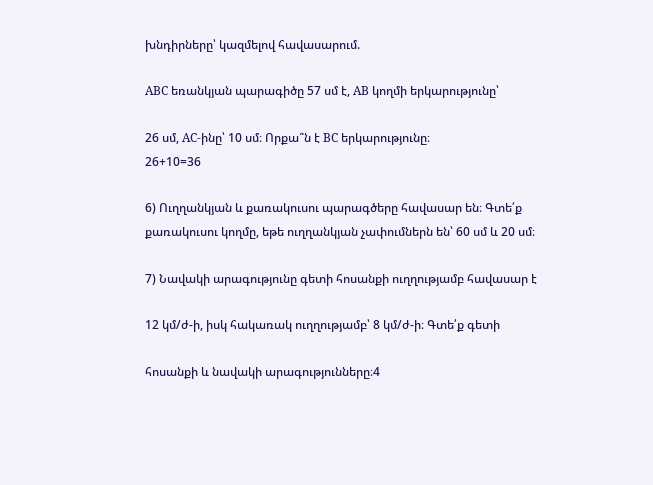խնդիրները՝ կազմելով հավասարում.

ABC եռանկյան պարագիծը 57 սմ է, AB կողմի երկարությունը՝

26 սմ, AC-ինը՝ 10 սմ։ Որքա՞ն է BC երկարությունը։
26+10=36

6) Ուղղանկյան և քառակուսու պարագծերը հավասար են։ Գտե՛ք քառակուսու կողմը, եթե ուղղանկյան չափումներն են՝ 60 սմ և 20 սմ։

7) Նավակի արագությունը գետի հոսանքի ուղղությամբ հավասար է

12 կմ/ժ-ի, իսկ հակառակ ուղղությամբ՝ 8 կմ/ժ-ի։ Գտե՛ք գետի

հոսանքի և նավակի արագությունները։4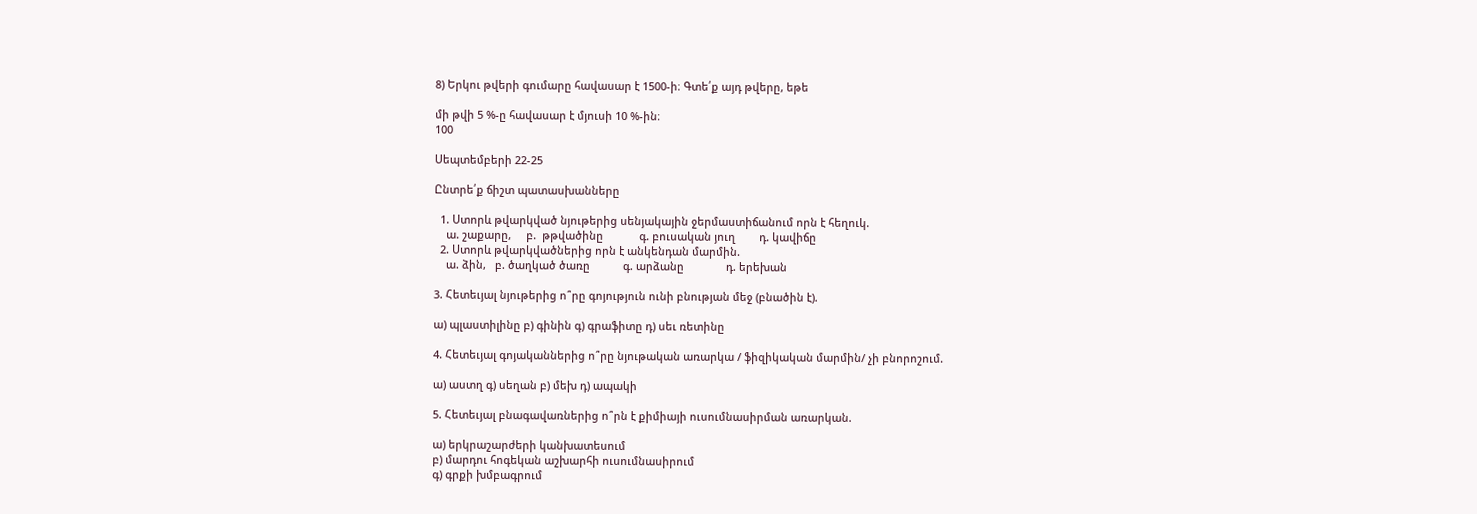8) Երկու թվերի գումարը հավասար է 1500-ի։ Գտե՛ք այդ թվերը, եթե

մի թվի 5 %-ը հավասար է մյուսի 10 %-ին։
100

Սեպտեմբերի 22-25

Ընտրե՛ք ճիշտ պատասխանները

  1. Ստորև թվարկված նյութերից սենյակային ջերմաստիճանում որն է հեղուկ.
    ա. շաքարը,     բ.  թթվածինը            գ. բուսական յուղ        դ. կավիճը
  2. Ստորև թվարկվածներից որն է անկենդան մարմին.
    ա. ձին,   բ. ծաղկած ծառը           գ. արձանը              դ. երեխան

3. Հետեւյալ նյութերից ո՞րը գոյություն ունի բնության մեջ (բնածին է).

ա) պլաստիլինը բ) գինին գ) գրաֆիտը դ) սեւ ռետինը

4. Հետեւյալ գոյականներից ո՞րը նյութական առարկա / ֆիզիկական մարմին/ չի բնորոշում.

ա) աստղ գ) սեղան բ) մեխ դ) ապակի

5. Հետեւյալ բնագավառներից ո՞րն է քիմիայի ուսումնասիրման առարկան.

ա) երկրաշարժերի կանխատեսում
բ) մարդու հոգեկան աշխարհի ուսումնասիրում
գ) գրքի խմբագրում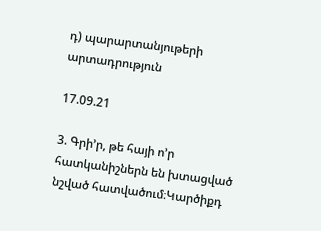դ) պարարտանյութերի արտադրություն

17.09.21

3. Գրի’ր, թե հայի ո’ր հատկանիշներն են խտացված նշված հատվածում։Կարծիքդ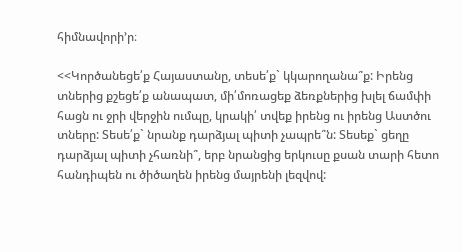հիմնավորի’ր։

<<Կործանեցե՛ք Հայաստանը, տեսե՛ք` կկարողանա՞ք: Իրենց տներից քշեցե՛ք անապատ, մի՛մոռացեք ձեռքներից խլել ճամփի հացն ու ջրի վերջին ումպը, կրակի՛ տվեք իրենց ու իրենց Աստծու տները: Տեսե՛ք` նրանք դարձյալ պիտի չապրե՞ն: Տեսեք` ցեղը դարձյալ պիտի չհառնի՞, երբ նրանցից երկուսը քսան տարի հետո հանդիպեն ու ծիծաղեն իրենց մայրենի լեզվով: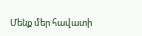Մենք մեր հավատի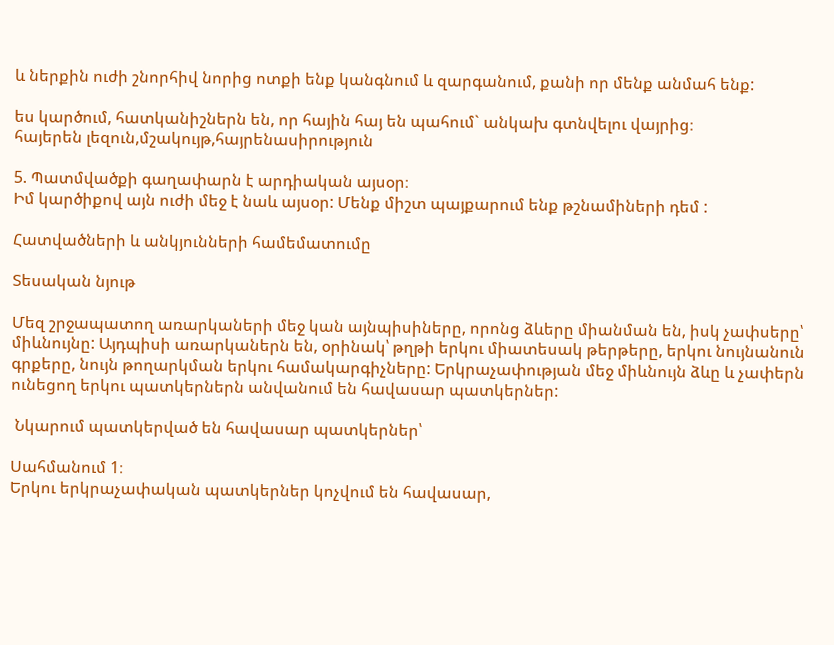և ներքին ուժի շնորհիվ նորից ոտքի ենք կանգնում և զարգանում, քանի որ մենք անմահ ենք:

ես կարծում, հատկանիշներն են, որ հային հայ են պահում` անկախ գտնվելու վայրից։
հայերեն լեզուն,մշակույթ,հայրենասիրություն

5. Պատմվածքի գաղափարն է արդիական այսօր։
Իմ կարծիքով այն ուժի մեջ է նաև այսօր: Մենք միշտ պայքարում ենք թշնամիների դեմ :

Հատվածների և անկյունների համեմատումը

Տեսական նյութ

Մեզ շրջապատող առարկաների մեջ կան այնպիսիները, որոնց ձևերը միանման են, իսկ չափսերը՝ միևնույնը: Այդպիսի առարկաներն են, օրինակ՝ թղթի երկու միատեսակ թերթերը, երկու նույնանուն գրքերը, նույն թողարկման երկու համակարգիչները: Երկրաչափության մեջ միևնույն ձևը և չափերն ունեցող երկու պատկերներն անվանում են հավասար պատկերներ:

 Նկարում պատկերված են հավասար պատկերներ՝

Սահմանում 1։
Երկու երկրաչափական պատկերներ կոչվում են հավասար,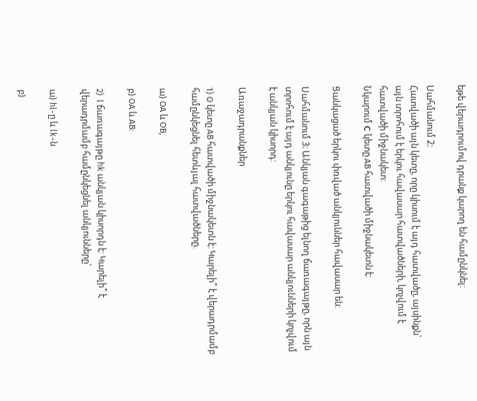եթե վերադրումով դրանք կարող են համընկնել:

Սահմանում 2։
Հատվածի այն կետը, որը կիսում է այդ հատվածը, այսինքն՝ այն տրոհում է երկու հավասար հատվածների, կոչվում է հատվածի միջնակետ:
Նկարում С կետը AB հատվածի միջնակետն է:

Ցանկացած երկու փռված անկյուններ հավասար են:

Սահմանում 3։ Անկյան գագաթից ելնող ճառագայթը, որն այն տրոհում է այդ անկյունը երկու հավասար անկյունների կոչվում է անկյան կիսորդ:

Առաջադրանքներ

1) O կետը AB հատվածի միջնակետն է: Կարելի՞ է վերադրմամբ համընկեցնել հետևյալ հատվածները.

ա) OA և OB,

բ) OA և AB:

2)  l ճառագայթը hk անկյան կիսորդն է: Կարելի՞ է վերադրմամբ համընկեցնել անկյունները՝

ա) hl-ը և lk-ն

բ)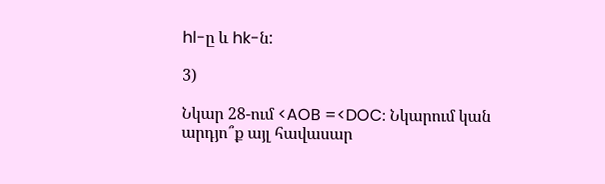hl-ը և hk-ն:

3)

Նկար 28-ում <AOB =<DOC։ Նկարում կան արդյո՞ք այլ հավասար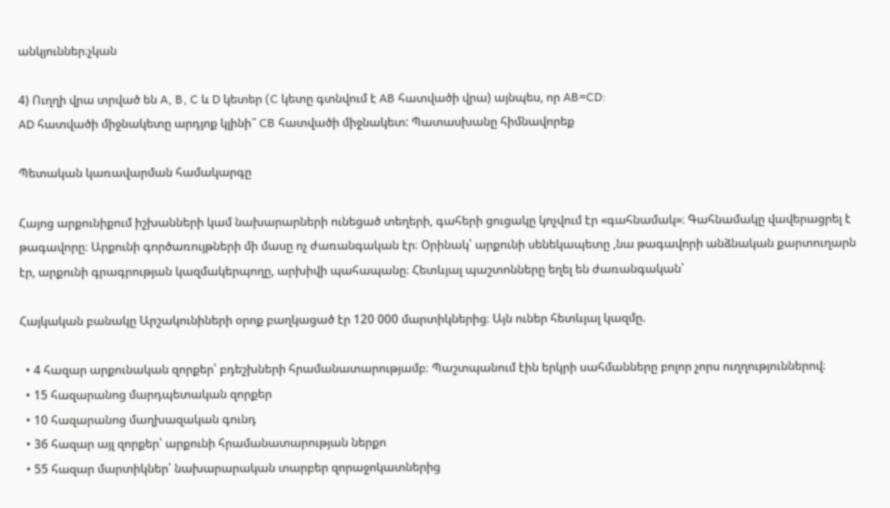անկյուններ։չկան

4) Ուղղի վրա տրված են A, B, C և D կետեր (C կետը գտնվում է AB հատվածի վրա) այնպես, որ AB=CD:
AD հատվածի միջնակետը արդյոք կլինի՞ CB հատվածի միջնակետ: Պատասխանը հիմնավորեք

Պետական կառավարման համակարգը

Հայոց արքունիքում իշխանների կամ նախարարների ունեցած տեղերի, գահերի ցուցակը կոչվում էր «գահնամակ»։ Գահնամակը վավերացրել է թագավորը։ Արքունի գործառույթների մի մասը ոչ ժառանգական էր։ Օրինակ՝ արքունի սենեկապետը ,նա թագավորի անձնական քարտուղարն էր, արքունի գրագրության կազմակերպողը, արխիվի պահապանը։ Հետևյալ պաշտոնները եղել են ժառանգական՝

Հայկական բանակը Արշակունիների օրոք բաղկացած էր 120 000 մարտիկներից։ Այն ուներ հետևյալ կազմը.

  • 4 հազար արքունական զորքեր՝ բդեշխների հրամանատարությամբ։ Պաշտպանում էին երկրի սահմանները բոլոր չորս ուղղություններով։
  • 15 հազարանոց մարդպետական զորքեր
  • 10 հազարանոց մաղխազական գունդ
  • 36 հազար այլ զորքեր՝ արքունի հրամանատարության ներքո
  • 55 հազար մարտիկներ՝ նախարարական տարբեր զորաջոկատներից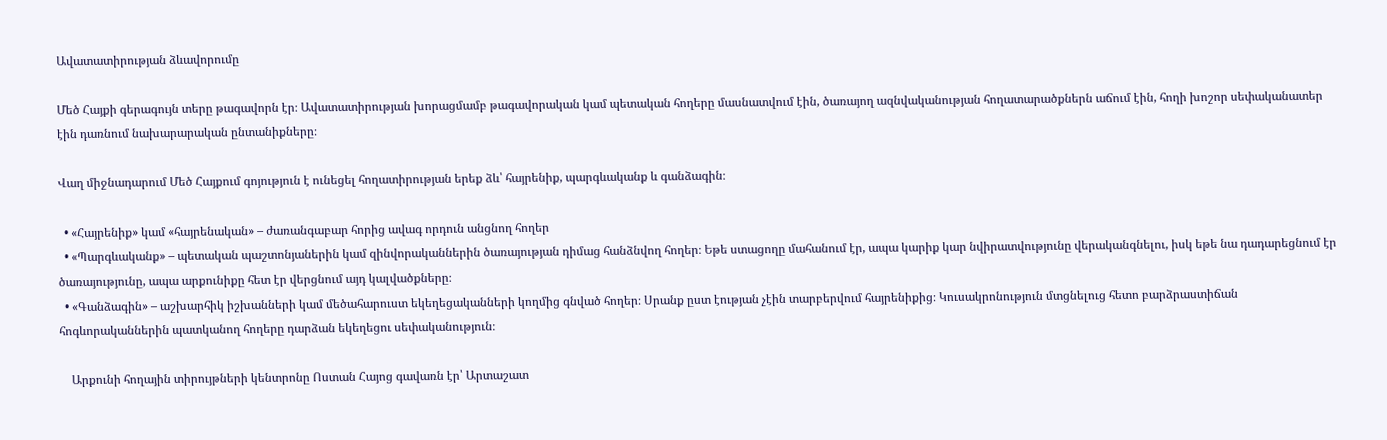Ավատատիրության ձևավորումը

Մեծ Հայքի գերագույն տերը թագավորն էր։ Ավատատիրության խորացմամբ թագավորական կամ պետական հողերը մասնատվում էին, ծառայող ազնվականության հողատարածքներն աճում էին, հողի խոշոր սեփականատեր էին դառնում նախարարական ընտանիքները։

Վաղ միջնադարում Մեծ Հայքում գոյություն է ունեցել հողատիրության երեք ձև՝ հայրենիք, պարգևականք և գանձագին։

  • «Հայրենիք» կամ «հայրենական» – ժառանգաբար հորից ավագ որդուն անցնող հողեր
  • «Պարգևականք» – պետական պաշտոնյաներին կամ զինվորականներին ծառայության դիմաց հանձնվող հողեր։ Եթե ստացողը մահանում էր, ապա կարիք կար նվիրատվությունը վերականգնելու, իսկ եթե նա դադարեցնում էր ծառայությունը, ապա արքունիքը հետ էր վերցնում այդ կալվածքները։
  • «Գանձագին» – աշխարհիկ իշխանների կամ մեծահարուստ եկեղեցականների կողմից գնված հողեր։ Սրանք ըստ էության չէին տարբերվում հայրենիքից։ Կուսակրոնություն մտցնելուց հետո բարձրաստիճան հոգևորականներին պատկանող հողերը դարձան եկեղեցու սեփականություն։

    Արքունի հողային տիրույթների կենտրոնը Ոստան Հայոց գավառն էր՝ Արտաշատ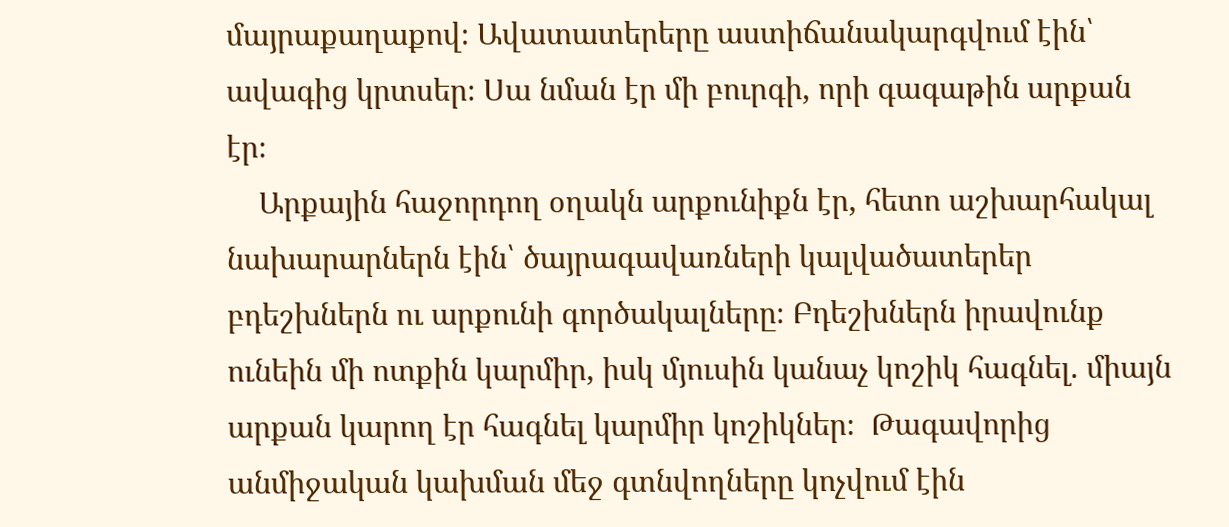մայրաքաղաքով։ Ավատատերերը աստիճանակարգվում էին՝ ավագից կրտսեր։ Սա նման էր մի բուրգի, որի գագաթին արքան էր։
    Արքային հաջորդող օղակն արքունիքն էր, հետո աշխարհակալ նախարարներն էին՝ ծայրագավառների կալվածատերեր բդեշխներն ու արքունի գործակալները։ Բդեշխներն իրավունք ունեին մի ոտքին կարմիր, իսկ մյուսին կանաչ կոշիկ հագնել. միայն արքան կարող էր հագնել կարմիր կոշիկներ։  Թագավորից անմիջական կախման մեջ գտնվողները կոչվում էին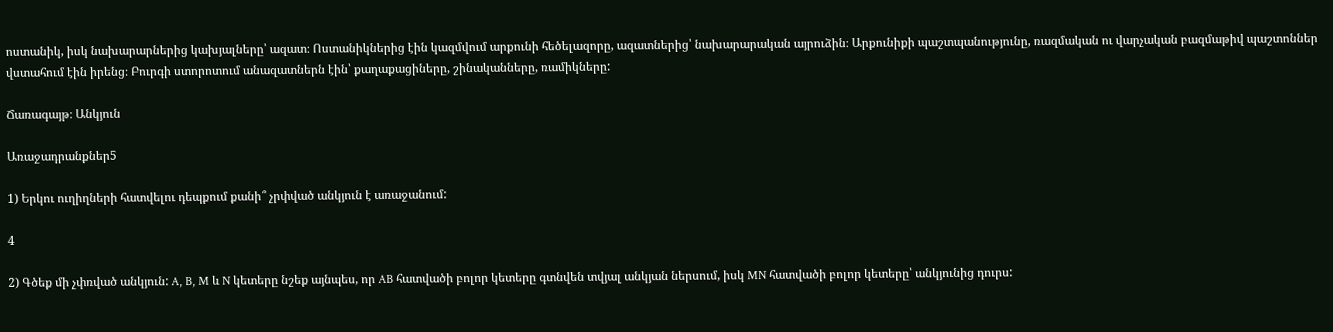ոստանիկ, իսկ նախարարներից կախյալները՝ ազատ։ Ոստանիկներից էին կազմվում արքունի հեծելազորը, ազատներից՝ նախարարական այրուձին։ Արքունիքի պաշտպանությունը, ռազմական ու վարչական բազմաթիվ պաշտոններ վստահում էին իրենց։ Բուրգի ստորոտում անազատներն էին՝ քաղաքացիները, շինականները, ռամիկները:

Ճառագայթ։ Անկյուն

Առաջադրանքներ5

1) Երկու ուղիղների հատվելու դեպքում քանի՞ չրփված անկյուն է առաջանում:

4

2) Գծեք մի չփռված անկյուն: A, B, M և N կետերը նշեք այնպես, որ AB հատվածի բոլոր կետերը գտնվեն տվյալ անկյան ներսում, իսկ MN հատվածի բոլոր կետերը՝ անկյունից դուրս: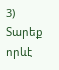3) Տարեք որևէ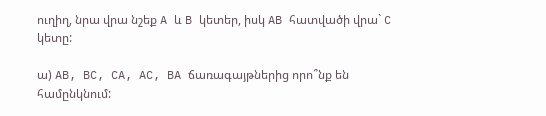ուղիղ, նրա վրա նշեք A և B կետեր, իսկ AB հատվածի վրա` C կետը:

ա) AB, BC, CA, AC, BA ճառագայթներից որո՞նք են համընկնում: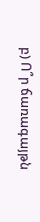բ) Ո՞ր ճառագայթն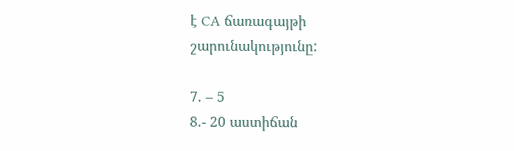է CA ճառագայթի շարունակությունը:

7. – 5
8.- 20 աստիճան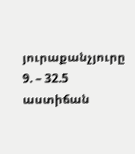յուրաքանչյուրը
9. – 32.5 աստիճան